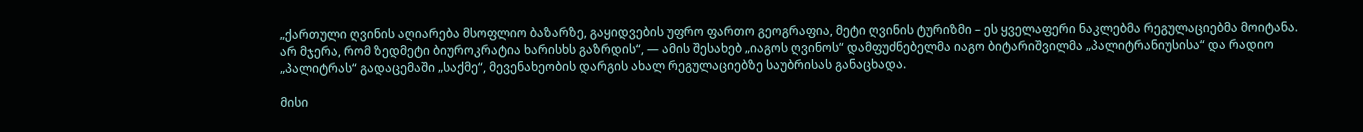„ქართული ღვინის აღიარება მსოფლიო ბაზარზე, გაყიდვების უფრო ფართო გეოგრაფია, მეტი ღვინის ტურიზმი – ეს ყველაფერი ნაკლებმა რეგულაციებმა მოიტანა. არ მჯერა, რომ ზედმეტი ბიუროკრატია ხარისხს გაზრდის“, — ამის შესახებ „იაგოს ღვინოს“ დამფუძნებელმა იაგო ბიტარიშვილმა „პალიტრანიუსისა“ და რადიო „პალიტრას“ გადაცემაში „საქმე“, მევენახეობის დარგის ახალ რეგულაციებზე საუბრისას განაცხადა.

მისი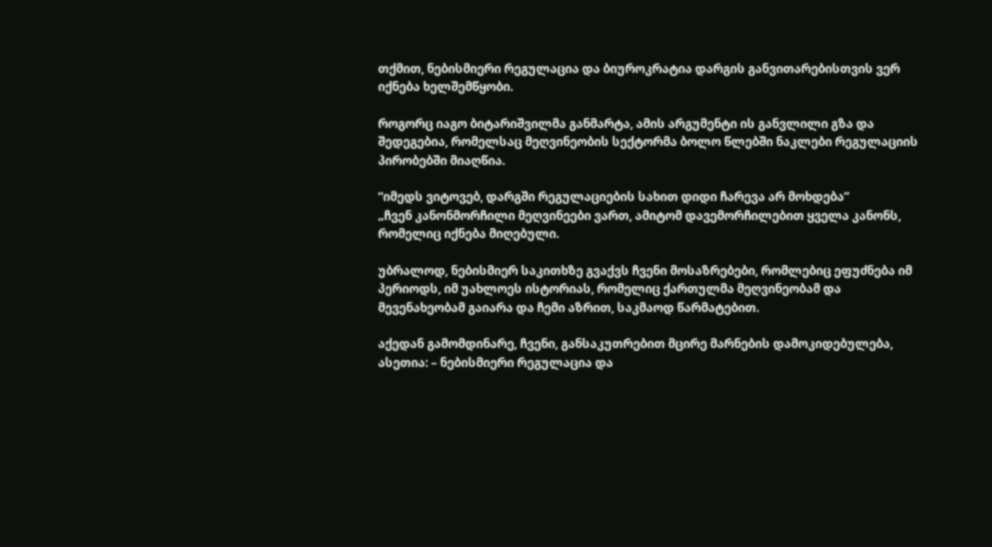თქმით, ნებისმიერი რეგულაცია და ბიუროკრატია დარგის განვითარებისთვის ვერ იქნება ხელშემწყობი.

როგორც იაგო ბიტარიშვილმა განმარტა, ამის არგუმენტი ის განვლილი გზა და შედეგებია, რომელსაც მეღვინეობის სექტორმა ბოლო წლებში ნაკლები რეგულაციის პირობებში მიაღწია.

“იმედს ვიტოვებ, დარგში რეგულაციების სახით დიდი ჩარევა არ მოხდება”
„ჩვენ კანონმორჩილი მეღვინეები ვართ, ამიტომ დავემორჩილებით ყველა კანონს, რომელიც იქნება მიღებული.

უბრალოდ, ნებისმიერ საკითხზე გვაქვს ჩვენი მოსაზრებები, რომლებიც ეფუძნება იმ პერიოდს, იმ უახლოეს ისტორიას, რომელიც ქართულმა მეღვინეობამ და მევენახეობამ გაიარა და ჩემი აზრით, საკმაოდ წარმატებით.

აქედან გამომდინარე, ჩვენი, განსაკუთრებით მცირე მარნების დამოკიდებულება, ასეთია: – ნებისმიერი რეგულაცია და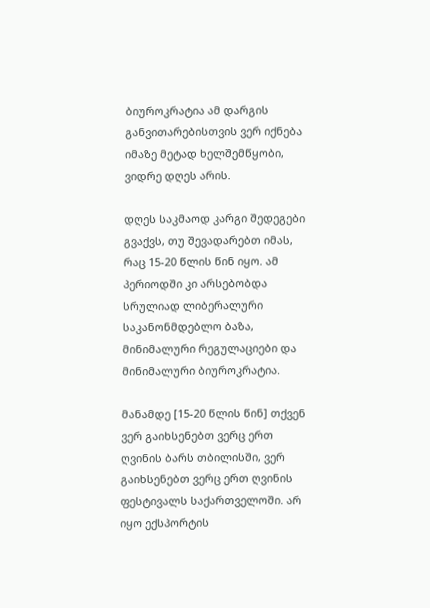ბიუროკრატია ამ დარგის განვითარებისთვის ვერ იქნება იმაზე მეტად ხელშემწყობი, ვიდრე დღეს არის.

დღეს საკმაოდ კარგი შედეგები გვაქვს, თუ შევადარებთ იმას, რაც 15-20 წლის წინ იყო. ამ პერიოდში კი არსებობდა სრულიად ლიბერალური საკანონმდებლო ბაზა, მინიმალური რეგულაციები და მინიმალური ბიუროკრატია.

მანამდე [15-20 წლის წინ] თქვენ ვერ გაიხსენებთ ვერც ერთ ღვინის ბარს თბილისში, ვერ გაიხსენებთ ვერც ერთ ღვინის ფესტივალს საქართველოში. არ იყო ექსპორტის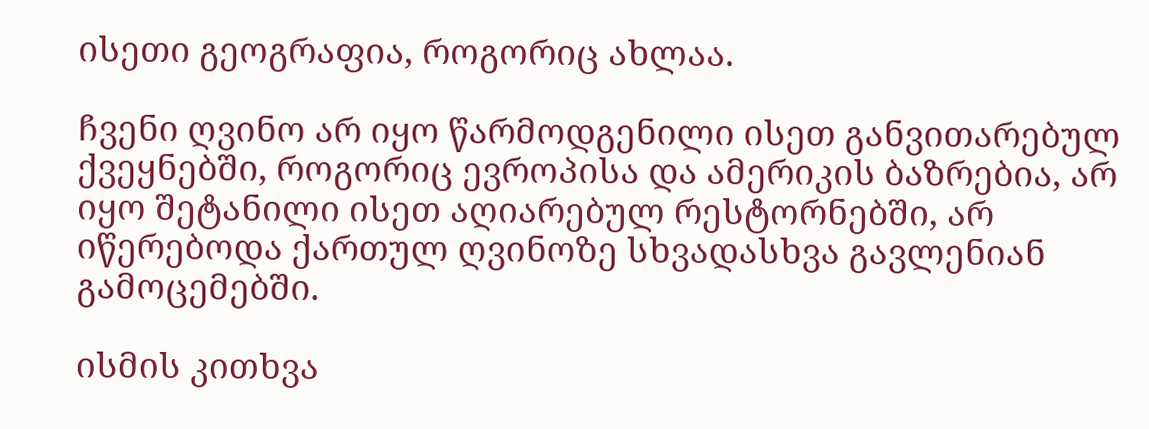ისეთი გეოგრაფია, როგორიც ახლაა.

ჩვენი ღვინო არ იყო წარმოდგენილი ისეთ განვითარებულ ქვეყნებში, როგორიც ევროპისა და ამერიკის ბაზრებია, არ იყო შეტანილი ისეთ აღიარებულ რესტორნებში, არ იწერებოდა ქართულ ღვინოზე სხვადასხვა გავლენიან გამოცემებში.

ისმის კითხვა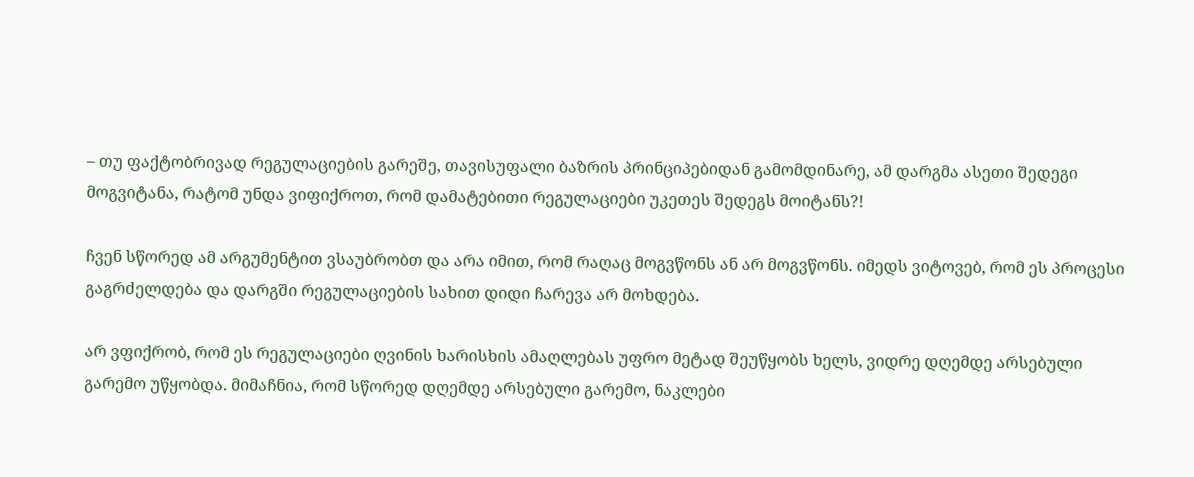– თუ ფაქტობრივად რეგულაციების გარეშე, თავისუფალი ბაზრის პრინციპებიდან გამომდინარე, ამ დარგმა ასეთი შედეგი მოგვიტანა, რატომ უნდა ვიფიქროთ, რომ დამატებითი რეგულაციები უკეთეს შედეგს მოიტანს?!

ჩვენ სწორედ ამ არგუმენტით ვსაუბრობთ და არა იმით, რომ რაღაც მოგვწონს ან არ მოგვწონს. იმედს ვიტოვებ, რომ ეს პროცესი გაგრძელდება და დარგში რეგულაციების სახით დიდი ჩარევა არ მოხდება.

არ ვფიქრობ, რომ ეს რეგულაციები ღვინის ხარისხის ამაღლებას უფრო მეტად შეუწყობს ხელს, ვიდრე დღემდე არსებული გარემო უწყობდა. მიმაჩნია, რომ სწორედ დღემდე არსებული გარემო, ნაკლები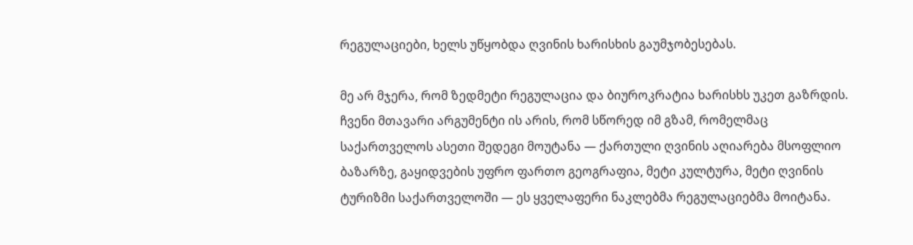რეგულაციები, ხელს უწყობდა ღვინის ხარისხის გაუმჯობესებას.

მე არ მჯერა, რომ ზედმეტი რეგულაცია და ბიუროკრატია ხარისხს უკეთ გაზრდის. ჩვენი მთავარი არგუმენტი ის არის, რომ სწორედ იმ გზამ, რომელმაც საქართველოს ასეთი შედეგი მოუტანა — ქართული ღვინის აღიარება მსოფლიო ბაზარზე, გაყიდვების უფრო ფართო გეოგრაფია, მეტი კულტურა, მეტი ღვინის ტურიზმი საქართველოში — ეს ყველაფერი ნაკლებმა რეგულაციებმა მოიტანა.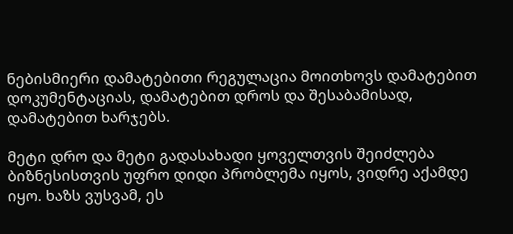ნებისმიერი დამატებითი რეგულაცია მოითხოვს დამატებით დოკუმენტაციას, დამატებით დროს და შესაბამისად, დამატებით ხარჯებს.

მეტი დრო და მეტი გადასახადი ყოველთვის შეიძლება ბიზნესისთვის უფრო დიდი პრობლემა იყოს, ვიდრე აქამდე იყო. ხაზს ვუსვამ, ეს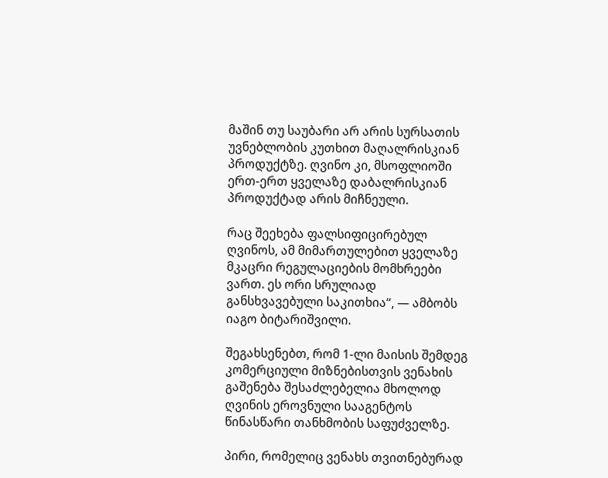მაშინ თუ საუბარი არ არის სურსათის უვნებლობის კუთხით მაღალრისკიან პროდუქტზე. ღვინო კი, მსოფლიოში ერთ-ერთ ყველაზე დაბალრისკიან პროდუქტად არის მიჩნეული.

რაც შეეხება ფალსიფიცირებულ ღვინოს, ამ მიმართულებით ყველაზე მკაცრი რეგულაციების მომხრეები ვართ. ეს ორი სრულიად განსხვავებული საკითხია“, — ამბობს იაგო ბიტარიშვილი.

შეგახსენებთ, რომ 1-ლი მაისის შემდეგ კომერციული მიზნებისთვის ვენახის გაშენება შესაძლებელია მხოლოდ ღვინის ეროვნული სააგენტოს წინასწარი თანხმობის საფუძველზე.

პირი, რომელიც ვენახს თვითნებურად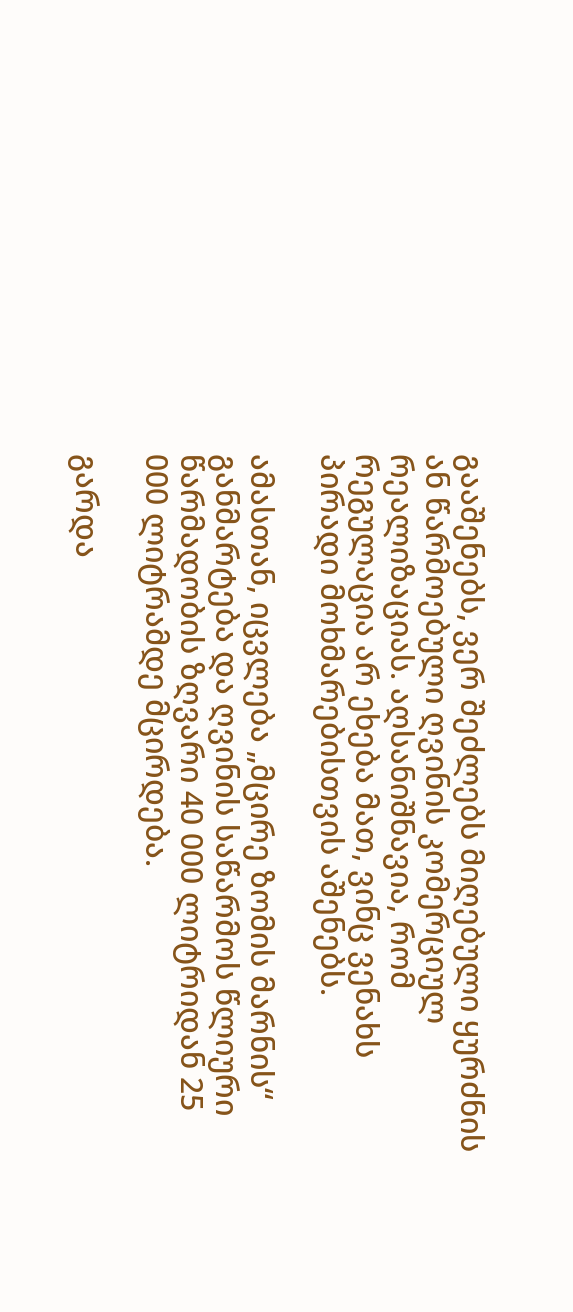გააშენებს, ვერ შეძლებს მიღებული ყურძნის ან წარმოებული ღვინის კომერციულ რეალიზაციას. აღსანიშნავია, რომ რეგულაცია არ ეხება მათ, ვინც ვენახს პირადი მოხმარებისთვის აშენებს.

ამასთან, იცვლება „მცირე ზომის მარნის“ განმარტება და ღვინის საწარმოს წლიური წარმადობის ზღვარი 40 000 ლიტრიდან 25 000 ლიტრამდე მცირდება.

გარდა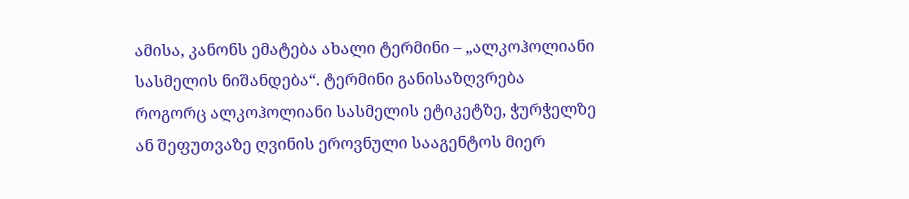ამისა, კანონს ემატება ახალი ტერმინი – „ალკოჰოლიანი სასმელის ნიშანდება“. ტერმინი განისაზღვრება როგორც ალკოჰოლიანი სასმელის ეტიკეტზე, ჭურჭელზე ან შეფუთვაზე ღვინის ეროვნული სააგენტოს მიერ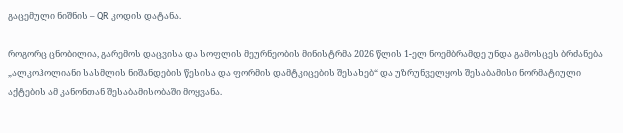გაცემული ნიშნის – QR კოდის დატანა.

როგორც ცნობილია, გარემოს დაცვისა და სოფლის მეურნეობის მინისტრმა 2026 წლის 1-ელ ნოემბრამდე უნდა გამოსცეს ბრძანება „ალკოჰოლიანი სასმლის ნიშანდების წესისა და ფორმის დამტკიცების შესახებ“ და უზრუნველყოს შესაბამისი ნორმატიული აქტების ამ კანონთან შესაბამისობაში მოყვანა.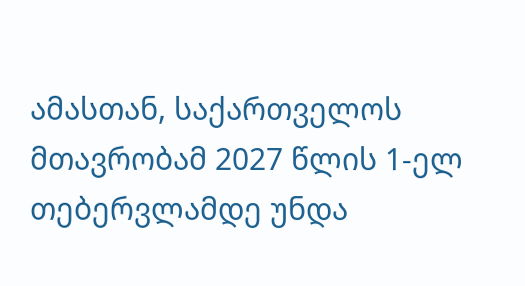ამასთან, საქართველოს მთავრობამ 2027 წლის 1-ელ თებერვლამდე უნდა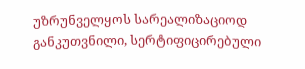უზრუნველყოს სარეალიზაციოდ განკუთვნილი, სერტიფიცირებული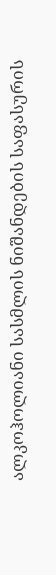ალკოჰოლიანი სასმლის ნიშანდების საფასურის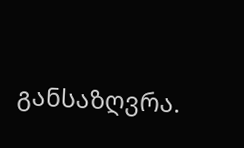განსაზღვრა.